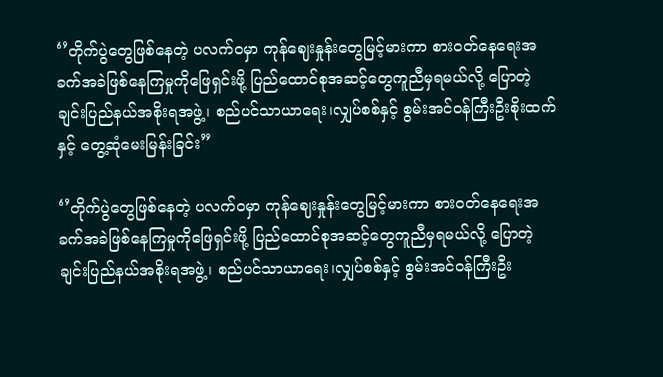‘’တိုက်ပွဲတွေဖြစ်နေတဲ့ ပလက်ဝမှာ ကုန်ဈေးနှုန်းတွေမြင့်မားကာ စားဝတ်နေရေးအခက်အခဲဖြစ်နေကြမှုကိုဖြေရှင်းဖို့ ပြည်ထောင်စုအဆင့်တွေကူညီမှရမယ်လို့ ပြောတဲ့ ချင်းပြည်နယ်အစိုးရအဖွဲ့၊ စည်ပင်သာယာရေး၊လျှပ်စစ်နှင့် စွမ်းအင်ဝန်ကြီးဦးစိုးထက်နှင့် တွေ့ဆုံမေးမြန်းခြင်း”

‘’တိုက်ပွဲတွေဖြစ်နေတဲ့ ပလက်ဝမှာ ကုန်ဈေးနှုန်းတွေမြင့်မားကာ စားဝတ်နေရေးအခက်အခဲဖြစ်နေကြမှုကိုဖြေရှင်းဖို့ ပြည်ထောင်စုအဆင့်တွေကူညီမှရမယ်လို့ ပြောတဲ့ ချင်းပြည်နယ်အစိုးရအဖွဲ့၊ စည်ပင်သာယာရေး၊လျှပ်စစ်နှင့် စွမ်းအင်ဝန်ကြီးဦး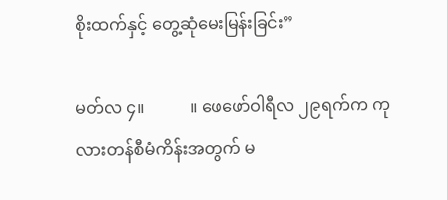စိုးထက်နှင့် တွေ့ဆုံမေးမြန်းခြင်း”

မတ်လ ၄။           ။ ဖေဖော်ဝါရီလ ၂၉ရက်က ကုလားတန်စီမံကိန်းအတွက် မ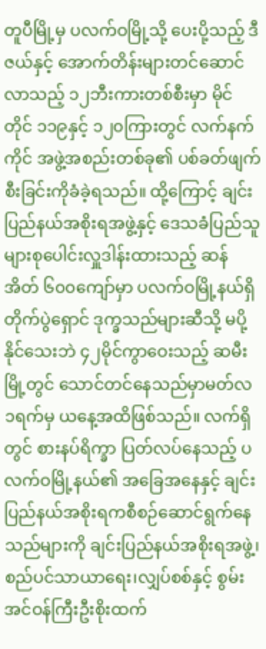တူပီမြို့မှ ပလက်ဝမြို့သို့ ပေးပို့သည့် ဒီဇယ်နှင့် အောက်တိန်းများတင်ဆောင်လာသည့် ၁၂ဘီးကားတစ်စီးမှာ မိုင်တိုင် ၁၁၉နှင့် ၁၂၀ကြားတွင် လက်နက်ကိုင် အဖွဲ့အစည်းတစ်ခု၏ ပစ်ခတ်ဖျက်စီးခြင်းကိုခံခဲ့ရသည်။ ထို့ကြောင့် ချင်းပြည်နယ်အစိုးရအဖွဲ့နှင့် ဒေသခံပြည်သူများစုပေါင်းလှူဒါန်းထားသည့် ဆန်အိတ် ၆၀၀ကျော်မှာ ပလက်ဝမြို့နယ်ရှိ တိုက်ပွဲရှောင် ဒုက္ခသည်များဆီသို့ မပို့နိုင်သေးဘဲ ၄၂မိုင်ကွာဝေးသည့် ဆမီးမြို့တွင် သောင်တင်နေသည်မှာမတ်လ ၁ရက်မှ ယနေ့အထိဖြစ်သည်။ လက်ရှိတွင် စားနပ်ရိက္ခာ ပြတ်လပ်နေသည့် ပလက်ဝမြို့နယ်၏ အခြေအနေနှင့် ချင်းပြည်နယ်အစိုးရကစီစဉ်ဆောင်ရွက်နေသည်များကို ချင်းပြည်နယ်အစိုးရအဖွဲ့၊ စည်ပင်သာယာရေး၊လျှပ်စစ်နှင့် စွမ်းအင်ဝန်ကြီးဦးစိုးထက်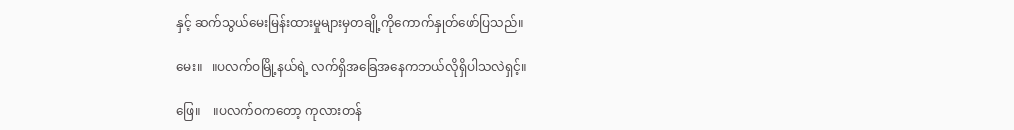နှင့် ဆက်သွယ်မေးမြန်းထားမှုများမှတချို့ကိုကောက်နှုတ်ဖော်ပြသည်။

မေး။   ။ပလက်ဝမြို့နယ်ရဲ့ လက်ရှိအခြေအနေကဘယ်လိုရှိပါသလဲရှင့်။

ဖြေ။    ။ပလက်ဝကတော့ ကုလားတန်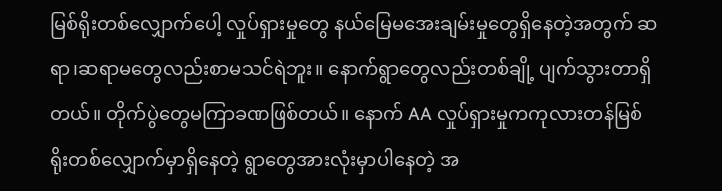မြစ်ရိုးတစ်လျှောက်ပေါ့ လှုပ်ရှားမှုတွေ နယ်မြေမအေးချမ်းမှုတွေရှိနေတဲ့အတွက် ဆရာ၊ဆရာမတွေလည်းစာမသင်ရဲဘူး။ နောက်ရွာတွေလည်းတစ်ချို့ ပျက်သွားတာရှိတယ်။ တိုက်ပွဲတွေမကြာခဏဖြစ်တယ်။ နောက် AA လှုပ်ရှားမှုကကုလားတန်မြစ်ရိုးတစ်လျှောက်မှာရှိနေတဲ့ ရွာတွေအားလုံးမှာပါနေတဲ့ အ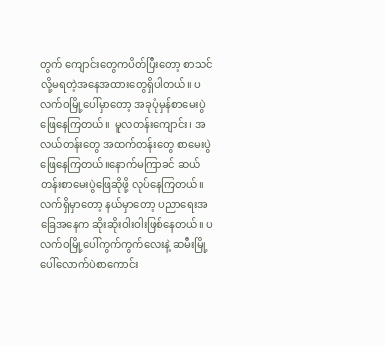တွက် ကျောင်းတွေကပိတ်ပြီးတော့ စာသင်လို့မရတဲ့အနေအထားတွေရှိပါတယ်။ ပလက်ဝမြို့ပေါ်မှာတော့ အခုပုံမှန်စာမေးပွဲဖြေနေကြတယ်။  မူလတန်းကျောင်း၊ အလယ်တန်းတွေ အထက်တန်းတွေ စာမေးပွဲဖြေနေကြတယ်။နောက်မကြာခင် ဆယ်တန်းစာမေးပွဲဖြေဆိုဖို့ လုပ်နေကြတယ်။ လက်ရှိမှာတော့ နယ်မှာတော့ ပညာရေးအခြေအနေက ဆိုးဆိုးဝါးဝါးဖြစ်နေတယ်။ ပလက်ဝမြို့ပေါ်ကွက်ကွက်လေးနဲ့ ဆမီးမြို့ပေါ်လောက်ပဲစာကောင်း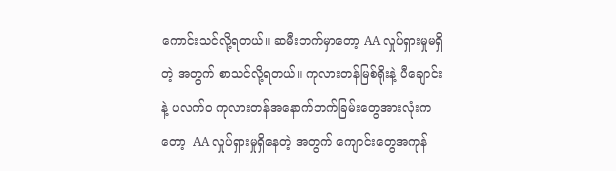ကောင်းသင်လို့ရတယ်။ ဆမီးဘက်မှာတော့ AA လှုပ်ရှားမှုမရှိတဲ့ အတွက် စာသင်လို့ရတယ်။ ကုလားတန်မြစ်ရိုးနဲ့ ပီချောင်းနဲ့ ပလက်၀ ကုလားတန်အနောက်ဘက်ခြမ်းတွေအားလုံးကတော့  AA လှုပ်ရှားမှုရှိနေတဲ့ အတွက် ကျောင်းတွေအကုန်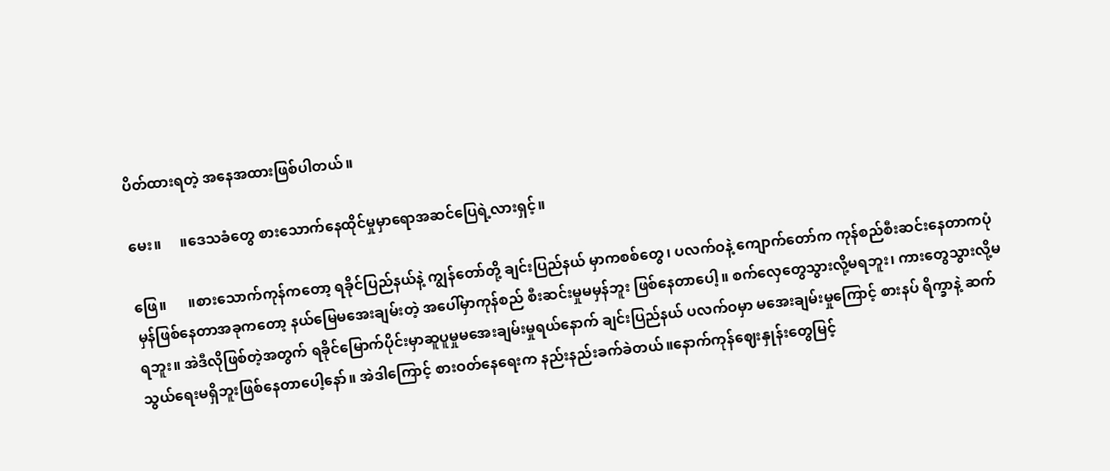ပိတ်ထားရတဲ့ အနေအထားဖြစ်ပါတယ်။

မေး။     ။ဒေသခံတွေ စားသောက်နေထိုင်မှုမှာရောအဆင်ပြေရဲ့လားရှင့်။

ဖြေ။      ။စားသောက်ကုန်ကတော့ ရခိုင်ပြည်နယ်နဲ့ ကျွန်တော်တို့ ချင်းပြည်နယ် မှာကစစ်တွေ၊ ပလက်ဝနဲ့ ကျောက်တော်က ကုန်စည်စီးဆင်းနေတာကပုံမှန်ဖြစ်နေတာအခုကတော့ နယ်မြေမအေးချမ်းတဲ့ အပေါ်မှာကုန်စည် စီးဆင်းမှုမမှန်ဘူး ဖြစ်နေတာပေါ့။ စက်လှေတွေသွားလို့မရဘူး၊ ကားတွေသွားလို့မရဘူး။ အဲဒီလိုဖြစ်တဲ့အတွက် ရခိုင်မြောက်ပိုင်းမှာဆူပူမှုမအေးချမ်းမှုရယ်နောက် ချင်းပြည်နယ် ပလက်ဝမှာ မအေးချမ်းမှုကြောင့် စားနပ် ရိက္ခာနဲ့ ဆက်သွယ်ရေးမရှိဘူးဖြစ်နေတာပေါ့နော်။ အဲဒါကြောင့် စားဝတ်နေရေးက နည်းနည်းခက်ခဲတယ်။နောက်ကုန်ဈေးနှုန်းတွေမြင့်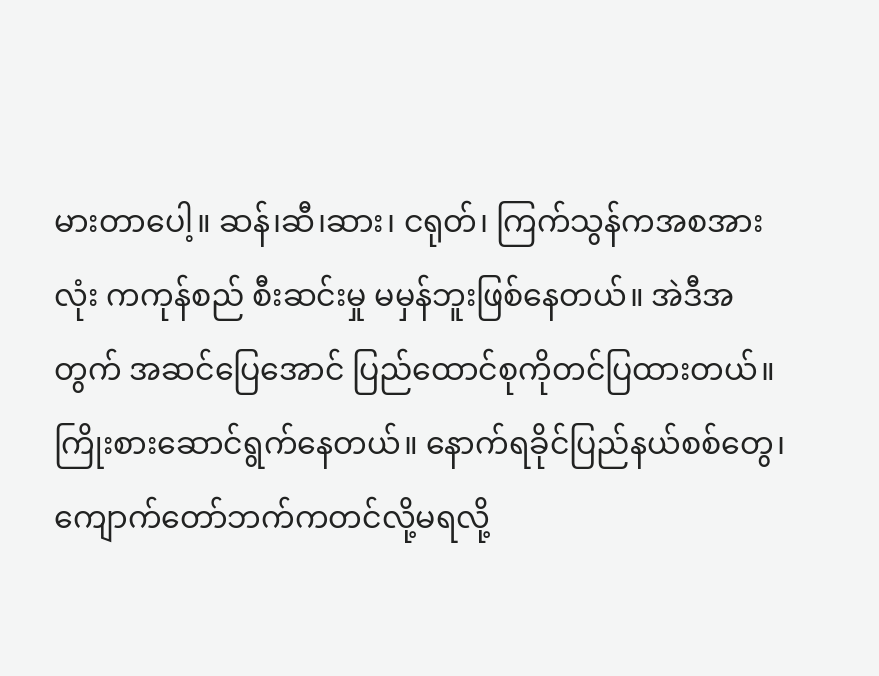မားတာပေါ့။ ဆန်၊ဆီ၊ဆား၊ ငရုတ်၊ ကြက်သွန်ကအစအားလုံး ကကုန်စည် စီးဆင်းမှု မမှန်ဘူးဖြစ်နေတယ်။ အဲဒီအတွက် အဆင်ပြေအောင် ပြည်ထောင်စုကိုတင်ပြထားတယ်။ ကြိုးစားဆောင်ရွက်နေတယ်။ နောက်ရခိုင်ပြည်နယ်စစ်တွေ၊ကျောက်တော်ဘက်ကတင်လို့မရလို့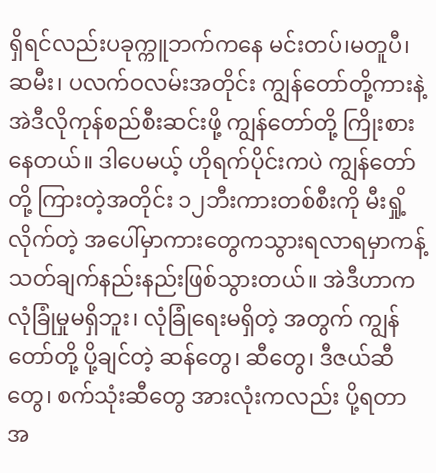ရှိရင်လည်းပခုက္ကူဘက်ကနေ မင်းတပ်၊မတူပီ၊ ဆမီး၊ ပလက်ဝလမ်းအတိုင်း ကျွန်တော်တို့ကားနဲ့ အဲဒီလိုကုန်စည်စီးဆင်းဖို့ ကျွန်တော်တို့ ကြိုးစားနေတယ်။ ဒါပေမယ့် ဟိုရက်ပိုင်းကပဲ ကျွန်တော်တို့ ကြားတဲ့အတိုင်း ၁၂ဘီးကားတစ်စီးကို မီးရှို့ လိုက်တဲ့ အပေါ်မှာကားတွေကသွားရလာရမှာကန့်သတ်ချက်နည်းနည်းဖြစ်သွားတယ်။ အဲဒီဟာကလုံခြုံမှုမရှိဘူး၊ လုံခြုံရေးမရှိတဲ့ အတွက် ကျွန်တော်တို့ ပို့ချင်တဲ့ ဆန်တွေ၊ ဆီတွေ၊ ဒီဇယ်ဆီတွေ၊ စက်သုံးဆီတွေ အားလုံးကလည်း ပို့ရတာအ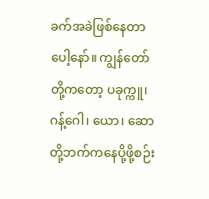ခက်အခဲဖြစ်နေတာပေါ့နော်။ ကျွန်တော်တို့ကတော့ ပခုက္ကူ၊ ဂန့်ဂေါ၊ ယော၊ ဆောတို့ဘက်ကနေပို့ဖို့စဉ်း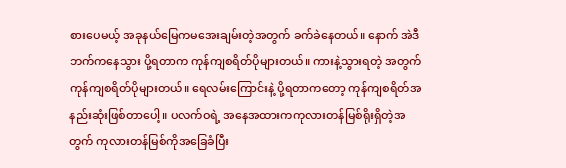စားပေမယ့် အခုနယ်မြေကမအေးချမ်းတဲ့အတွက် ခက်ခဲနေတယ်။ နောက် အဲဒီဘက်ကနေသွား ပို့ရတာက ကုန်ကျစရိတ်ပိုများတယ်။ ကားနဲ့သွားရတဲ့ အတွက် ကုန်ကျစရိတ်ပိုများတယ်။ ရေလမ်းကြောင်းနဲ့ ပို့ရတာကတော့ ကုန်ကျစရိတ်အနည်းဆုံးဖြစ်တာပေါ့။ ပလက်ဝရဲ့ အနေအထားကကုလားတန်မြစ်ရိုးရှိတဲ့အတွက် ကုလားတန်မြစ်ကိုအခြေခံပြီး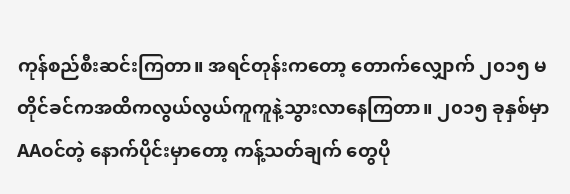ကုန်စည်စီးဆင်းကြတာ။ အရင်တုန်းကတော့ တောက်လျှောက် ၂၀၁၅ မတိုင်ခင်ကအထိကလွယ်လွယ်ကူကူနဲ့သွားလာနေကြတာ။ ၂၀၁၅ ခုနှစ်မှာ AAဝင်တဲ့ နောက်ပိုင်းမှာတော့ ကန့်သတ်ချက် တွေပို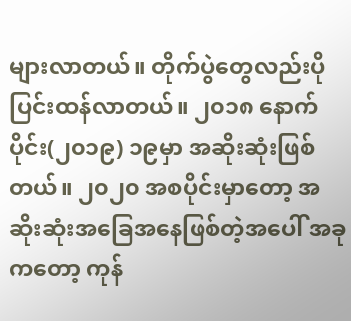များလာတယ်။ တိုက်ပွဲတွေလည်းပိုပြင်းထန်လာတယ်။ ၂၀၁၈ နောက်ပိုင်း(၂၀၁၉) ၁၉မှာ အဆိုးဆုံးဖြစ်တယ်။ ၂၀၂၀ အစပိုင်းမှာတော့ အဆိုးဆုံးအခြေအနေဖြစ်တဲ့အပေါ် အခုကတော့ ကုန်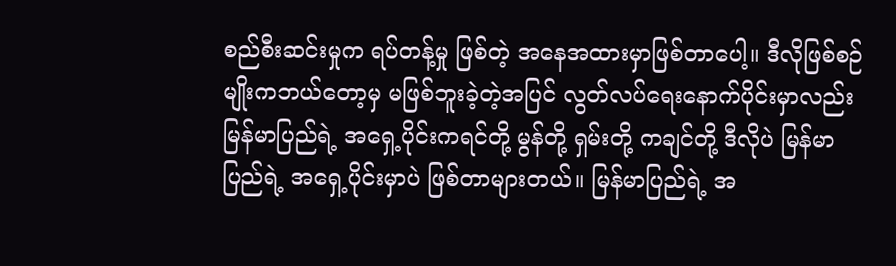စည်စီးဆင်းမှုက ရပ်တန့်မှု ဖြစ်တဲ့ အနေအထားမှာဖြစ်တာပေါ့။ ဒီလိုဖြစ်စဉ်မျိုးကဘယ်တော့မှ မဖြစ်ဘူးခဲ့တဲ့အပြင် လွတ်လပ်ရေးနောက်ပိုင်းမှာလည်း မြန်မာပြည်ရဲ့ အရှေ့ပိုင်းကရင်တို့ မွန်တို့ ရှမ်းတို့ ကချင်တို့ ဒီလိုပဲ မြန်မာပြည်ရဲ့ အရှေ့ပိုင်းမှာပဲ ဖြစ်တာများတယ်။ မြန်မာပြည်ရဲ့ အ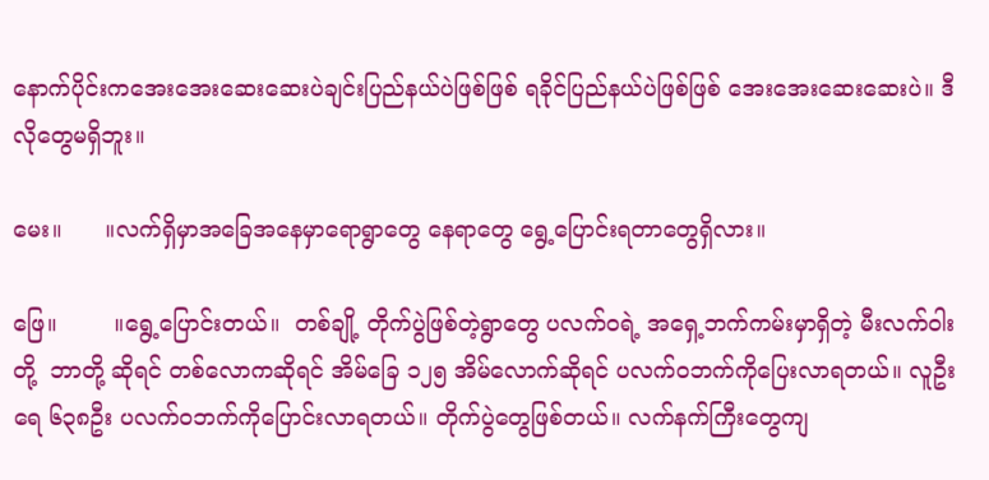နောက်ပိုင်းကအေးအေးဆေးဆေးပဲချင်းပြည်နယ်ပဲဖြစ်ဖြစ် ရခိုင်ပြည်နယ်ပဲဖြစ်ဖြစ် အေးအေးဆေးဆေးပဲ။ ဒီလိုတွေမရှိဘူး။

မေး။      ။လက်ရှိမှာအခြေအနေမှာရောရွာတွေ နေရာတွေ ရွေ့ပြောင်းရတာတွေရှိလား။

ဖြေ။        ။ရွေ့ပြောင်းတယ်။  တစ်ချို့ တိုက်ပွဲဖြစ်တဲ့ရွာတွေ ပလက်ဝရဲ့ အရှေ့ဘက်ကမ်းမှာရှိတဲ့ မီးလက်ဝါးတို့  ဘာတို့ ဆိုရင် တစ်လောကဆိုရင် အိမ်ခြေ ၁၂၅ အိမ်လောက်ဆိုရင် ပလက်ဝဘက်ကိုပြေးလာရတယ်။ လူဦးရေ ၆၃၈ဦး ပလက်ဝဘက်ကိုပြောင်းလာရတယ်။ တိုက်ပွဲတွေဖြစ်တယ်။ လက်နက်ကြီးတွေကျ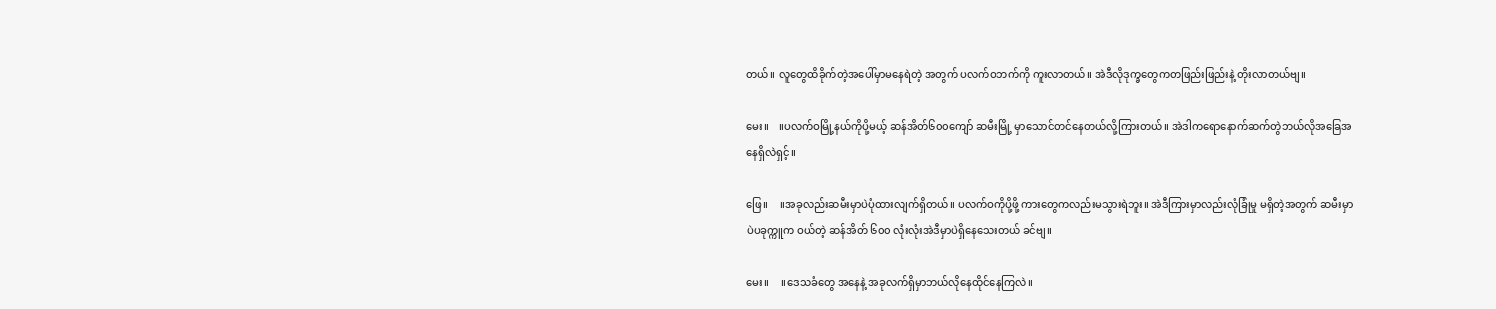တယ်။ လူတွေထိခိုက်တဲ့အပေါ်မှာမနေရဲတဲ့ အတွက် ပလက်ဝဘက်ကို ကူးလာတယ်။ အဲဒီလိုဒုက္ခတွေကတဖြည်းဖြည်းနဲ့ တိုးလာတယ်ဗျ။

မေး။    ။ပလက်ဝမြို့နယ်ကိုပို့မယ့် ဆန်အိတ်၆၀၀ကျော် ဆမီးမြို့ မှာသောင်တင်နေတယ်လို့ကြားတယ်။ အဲဒါကရောနောက်ဆက်တွဲဘယ်လိုအခြေအနေရှိလဲရှင့်။

ဖြေ။     ။အခုလည်းဆမီးမှာပဲပုံထားလျက်ရှိတယ်။ ပလက်ဝကိုပို့ဖို့ ကားတွေကလည်းမသွားရဲဘူး။ အဲဒီကြားမှာလည်းလုံခြုံမှု မရှိတဲ့အတွက် ဆမီးမှာပဲပခုက္ကူက ဝယ်တဲ့ ဆန်အိတ် ၆၀၀ လုံးလုံးအဲဒီမှာပဲရှိနေသေးတယ် ခင်ဗျ။

မေး။     ။ဒေသခံတွေ အနေနဲ့ အခုလက်ရှိမှာဘယ်လိုနေထိုင်နေကြလဲ။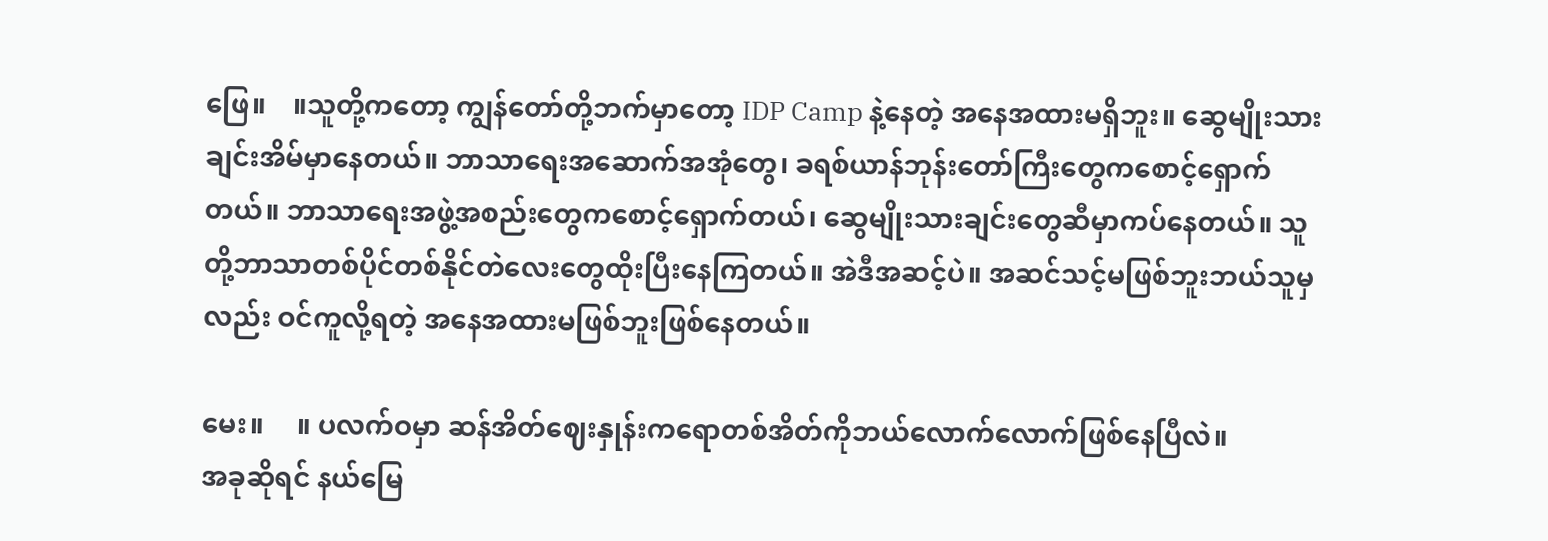ဖြေ။    ။သူတို့ကတော့ ကျွန်တော်တို့ဘက်မှာတော့ IDP Camp နဲ့နေတဲ့ အနေအထားမရှိဘူး။ ဆွေမျိုးသားချင်းအိမ်မှာနေတယ်။ ဘာသာရေးအဆောက်အအုံတွေ၊ ခရစ်ယာန်ဘုန်းတော်ကြီးတွေကစောင့်ရှောက်တယ်။ ဘာသာရေးအဖွဲ့အစည်းတွေကစောင့်ရှောက်တယ်၊ ဆွေမျိုးသားချင်းတွေဆီမှာကပ်နေတယ်။ သူတို့ဘာသာတစ်ပိုင်တစ်နိုင်တဲလေးတွေထိုးပြီးနေကြတယ်။ အဲဒီအဆင့်ပဲ။ အဆင်သင့်မဖြစ်ဘူးဘယ်သူမှလည်း ဝင်ကူလို့ရတဲ့ အနေအထားမဖြစ်ဘူးဖြစ်နေတယ်။

မေး။     ။ ပလက်ဝမှာ ဆန်အိတ်ဈေးနှုန်းကရောတစ်အိတ်ကိုဘယ်လောက်လောက်ဖြစ်နေပြီလဲ။
အခုဆိုရင် နယ်မြေ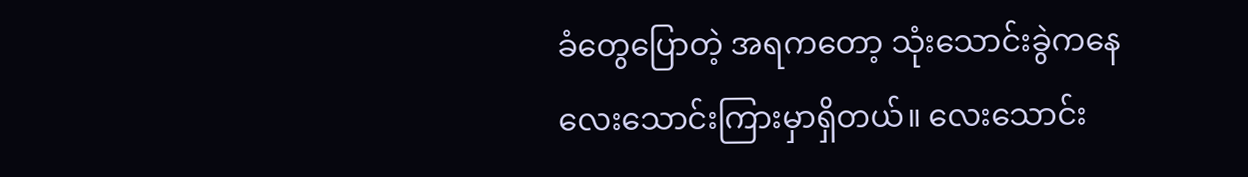ခံတွေပြောတဲ့ အရကတော့ သုံးသောင်းခွဲကနေလေးသောင်းကြားမှာရှိတယ်။ လေးသောင်း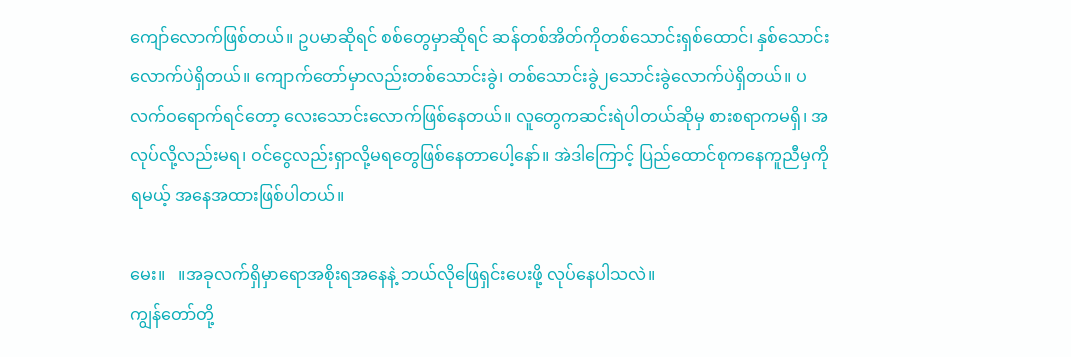ကျော်လောက်ဖြစ်တယ်။ ဥပမာဆိုရင် စစ်တွေမှာဆိုရင် ဆန်တစ်အိတ်ကိုတစ်သောင်းရှစ်ထောင်၊ နှစ်သောင်းလောက်ပဲရှိတယ်။ ကျောက်တော်မှာလည်းတစ်သောင်းခွဲ၊ တစ်သောင်းခွဲ၂သောင်းခွဲလောက်ပဲရှိတယ်။ ပလက်ဝရောက်ရင်တော့ လေးသောင်းလောက်ဖြစ်နေတယ်။ လူတွေကဆင်းရဲပါတယ်ဆိုမှ စားစရာကမရှိ၊ အလုပ်လို့လည်းမရ၊ ဝင်ငွေလည်းရှာလို့မရတွေဖြစ်နေတာပေါ့နော်။ အဲဒါကြောင့် ပြည်ထောင်စုကနေကူညီမှကိုရမယ့် အနေအထားဖြစ်ပါတယ်။

မေး။   ။အခုလက်ရှိမှာရောအစိုးရအနေနဲ့ ဘယ်လိုဖြေရှင်းပေးဖို့ လုပ်နေပါသလဲ။
ကျွန်တော်တို့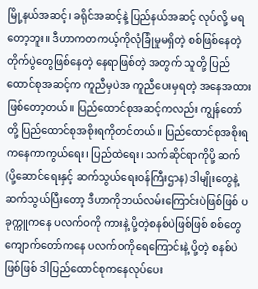မြို့နယ်အဆင့်၊ ခရိုင်အဆင့်နဲ့ ပြည်နယ်အဆင့် လုပ်လို့ မရတော့ဘူး။ ဒီဟာကတကယ့်ကိုလုံခြုံမှုမရှိတဲ့ စစ်ဖြစ်နေတဲ့ တိုက်ပွဲတွေဖြစ်နေတဲ့ နေရာဖြစ်တဲ့ အတွက် သူတို့ ပြည်ထောင်စုအဆင့်က ကူညီမှပဲအ ကူညီပေးမှရတဲ့ အနေအထားဖြစ်တော့တယ်။ ပြည်ထောင်စုအဆင့်ကလည်း ကျွန်တော်တို့ ပြည်ထောင်စုအစိုးရကိုတင်တယ်။ ပြည်ထောင်စုအစိုးရကနေကာကွယ်ရေး၊ ပြည်ထဲရေး၊ သက်ဆိုင်ရာကိုပို့ ဆက်(ပို့ဆောင်ရေးနှင့် ဆက်သွယ်ရေးဝန်ကြီးဌာန) ဒါမျိုးတွေနဲ့ ဆက်သွယ်ပြီးတော့ ဒီဟာကိုဘယ်လမ်းကြောင်းပဲဖြစ်ဖြစ် ပခုက္ကူကနေ ပလက်ဝကို ကားနဲ့ ပို့တဲ့စနစ်ပဲဖြစ်ဖြစ် စစ်တွေ ကျောက်တော်ကနေ ပလက်ဝကိုရေကြောင်းနဲ့ ပို့တဲ့ စနစ်ပဲဖြစ်ဖြစ် ဒါပြည်ထောင်စုကနေလုပ်ပေး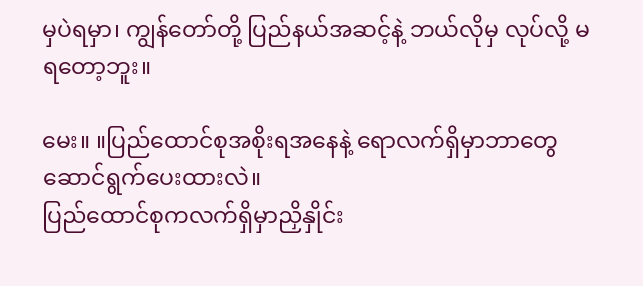မှပဲရမှာ၊ ကျွန်တော်တို့ ပြည်နယ်အဆင့်နဲ့ ဘယ်လိုမှ လုပ်လို့ မရတော့ဘူး။

မေး။ ။ပြည်ထောင်စုအစိုးရအနေနဲ့ ရောလက်ရှိမှာဘာတွေဆောင်ရွက်ပေးထားလဲ။
ပြည်ထောင်စုကလက်ရှိမှာညှိနှိုင်း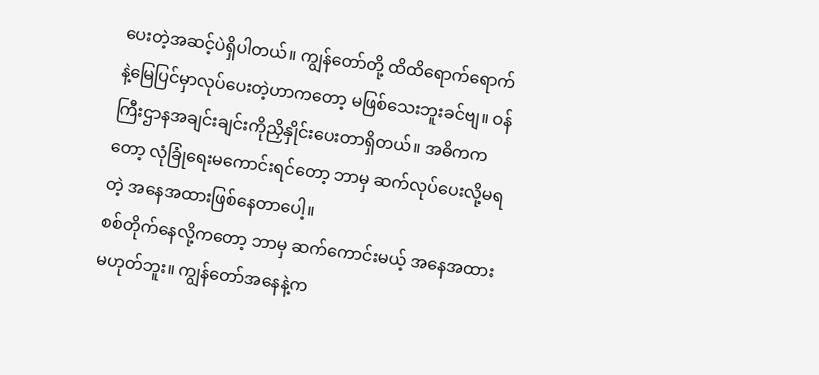ပေးတဲ့အဆင့်ပဲရှိပါတယ်။ ကျွန်တော်တို့ ထိထိရောက်ရောက်နဲ့မြေပြင်မှာလုပ်ပေးတဲ့ဟာကတော့ မဖြစ်သေးဘူးခင်ဗျ။ ဝန်ကြီးဌာနအချင်းချင်းကိုညှိနှိုင်းပေးတာရှိတယ်။ အဓိကကတော့ လုံခြုံရေးမကောင်းရင်တော့ ဘာမှ ဆက်လုပ်ပေးလို့မရတဲ့ အနေအထားဖြစ်နေတာပေါ့။
စစ်တိုက်နေလို့ကတော့ ဘာမှ ဆက်ကောင်းမယ့် အနေအထားမဟုတ်ဘူး။ ကျွန်တော်အနေနဲ့က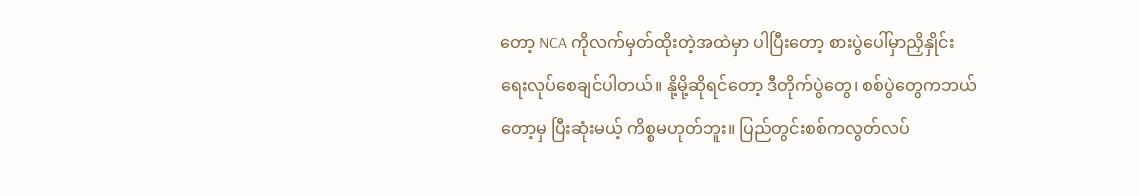တော့ NCA ကိုလက်မှတ်ထိုးတဲ့အထဲမှာ ပါပြီးတော့ စားပွဲပေါ်မှာညှိနှိုင်းရေးလုပ်စေချင်ပါတယ်။ နို့မို့ဆိုရင်တော့ ဒီတိုက်ပွဲတွေ၊ စစ်ပွဲတွေကဘယ်တော့မှ ပြီးဆုံးမယ့် ကိစ္စမဟုတ်ဘူး။ ပြည်တွင်းစစ်ကလွတ်လပ်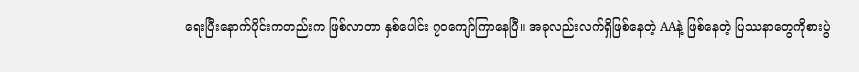ရေးပြီးနောက်ပိုင်းကတည်းက ဖြစ်လာတာ နှစ်ပေါင်း ၇၀ကျော်ကြာနေပြီ။ အခုလည်းလက်ရှိဖြစ်နေတဲ့ AAနဲ့ ဖြစ်နေတဲ့ ပြဿနာတွေကိုစားပွဲ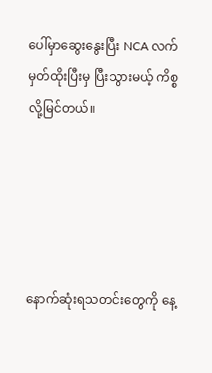ပေါ်မှာဆွေးနွေးပြီး NCA လက်မှတ်ထိုးပြီးမှ ပြီးသွားမယ့် ကိစ္စလို့မြင်တယ်။





နောက်ဆုံးရသတင်းတွေကို နေ့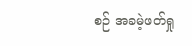စဉ် အခမဲ့ဖတ်ရှု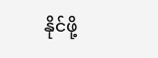နိုင်ဖို့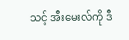သင့် အီးမေးလ်ကို ဒီ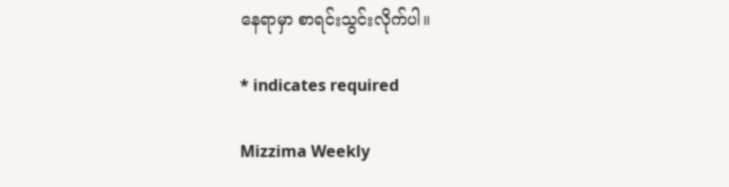နေရာမှာ စာရင်းသွင်းလိုက်ပါ။

* indicates required

Mizzima Weekly